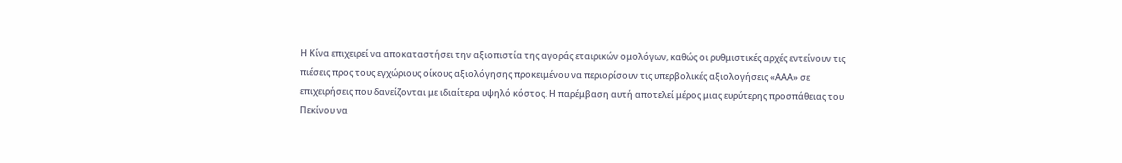Η Κίνα επιχειρεί να αποκαταστήσει την αξιοπιστία της αγοράς εταιρικών ομολόγων, καθώς οι ρυθμιστικές αρχές εντείνουν τις πιέσεις προς τους εγχώριους οίκους αξιολόγησης προκειμένου να περιορίσουν τις υπερβολικές αξιολογήσεις «ΑΑΑ» σε επιχειρήσεις που δανείζονται με ιδιαίτερα υψηλό κόστος. Η παρέμβαση αυτή αποτελεί μέρος μιας ευρύτερης προσπάθειας του Πεκίνου να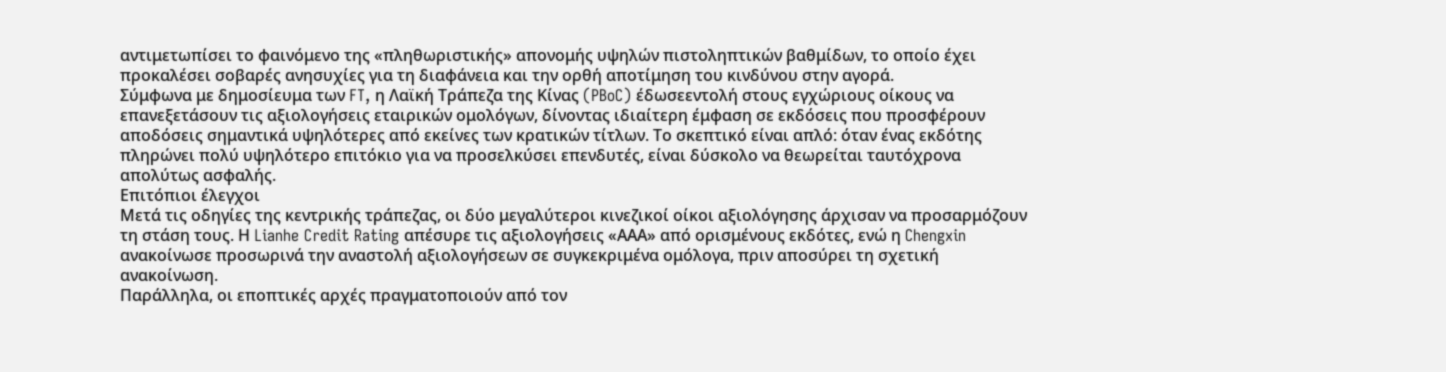αντιμετωπίσει το φαινόμενο της «πληθωριστικής» απονομής υψηλών πιστοληπτικών βαθμίδων, το οποίο έχει προκαλέσει σοβαρές ανησυχίες για τη διαφάνεια και την ορθή αποτίμηση του κινδύνου στην αγορά.
Σύμφωνα με δημοσίευμα των FT, η Λαϊκή Τράπεζα της Κίνας (PBoC) έδωσεεντολή στους εγχώριους οίκους να επανεξετάσουν τις αξιολογήσεις εταιρικών ομολόγων, δίνοντας ιδιαίτερη έμφαση σε εκδόσεις που προσφέρουν αποδόσεις σημαντικά υψηλότερες από εκείνες των κρατικών τίτλων. Το σκεπτικό είναι απλό: όταν ένας εκδότης πληρώνει πολύ υψηλότερο επιτόκιο για να προσελκύσει επενδυτές, είναι δύσκολο να θεωρείται ταυτόχρονα απολύτως ασφαλής.
Επιτόπιοι έλεγχοι
Μετά τις οδηγίες της κεντρικής τράπεζας, οι δύο μεγαλύτεροι κινεζικοί οίκοι αξιολόγησης άρχισαν να προσαρμόζουν τη στάση τους. Η Lianhe Credit Rating απέσυρε τις αξιολογήσεις «ΑΑΑ» από ορισμένους εκδότες, ενώ η Chengxin ανακοίνωσε προσωρινά την αναστολή αξιολογήσεων σε συγκεκριμένα ομόλογα, πριν αποσύρει τη σχετική ανακοίνωση.
Παράλληλα, οι εποπτικές αρχές πραγματοποιούν από τον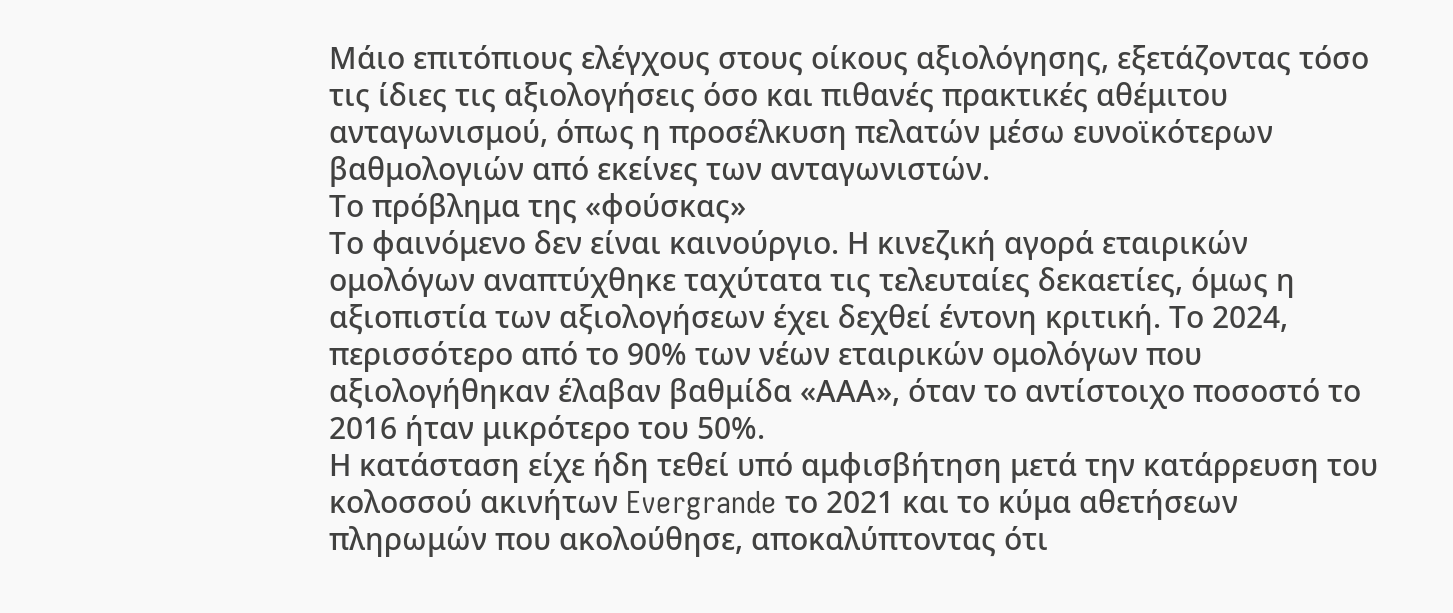Μάιο επιτόπιους ελέγχους στους οίκους αξιολόγησης, εξετάζοντας τόσο τις ίδιες τις αξιολογήσεις όσο και πιθανές πρακτικές αθέμιτου ανταγωνισμού, όπως η προσέλκυση πελατών μέσω ευνοϊκότερων βαθμολογιών από εκείνες των ανταγωνιστών.
Το πρόβλημα της «φούσκας»
Το φαινόμενο δεν είναι καινούργιο. Η κινεζική αγορά εταιρικών ομολόγων αναπτύχθηκε ταχύτατα τις τελευταίες δεκαετίες, όμως η αξιοπιστία των αξιολογήσεων έχει δεχθεί έντονη κριτική. Το 2024, περισσότερο από το 90% των νέων εταιρικών ομολόγων που αξιολογήθηκαν έλαβαν βαθμίδα «ΑΑΑ», όταν το αντίστοιχο ποσοστό το 2016 ήταν μικρότερο του 50%.
Η κατάσταση είχε ήδη τεθεί υπό αμφισβήτηση μετά την κατάρρευση του κολοσσού ακινήτων Evergrande το 2021 και το κύμα αθετήσεων πληρωμών που ακολούθησε, αποκαλύπτοντας ότι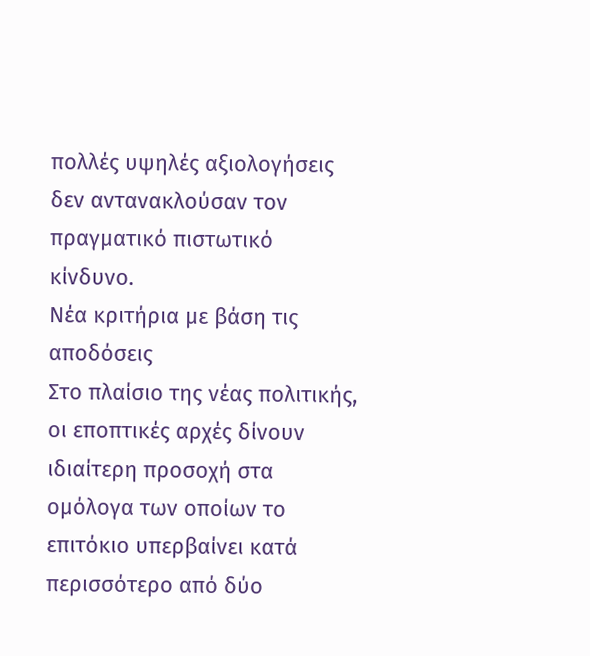πολλές υψηλές αξιολογήσεις δεν αντανακλούσαν τον πραγματικό πιστωτικό κίνδυνο.
Νέα κριτήρια με βάση τις αποδόσεις
Στο πλαίσιο της νέας πολιτικής, οι εποπτικές αρχές δίνουν ιδιαίτερη προσοχή στα ομόλογα των οποίων το επιτόκιο υπερβαίνει κατά περισσότερο από δύο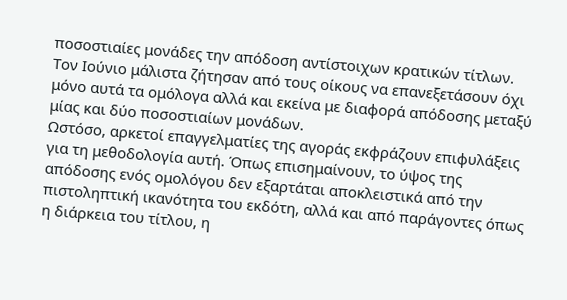ποσοστιαίες μονάδες την απόδοση αντίστοιχων κρατικών τίτλων. Τον Ιούνιο μάλιστα ζήτησαν από τους οίκους να επανεξετάσουν όχι μόνο αυτά τα ομόλογα αλλά και εκείνα με διαφορά απόδοσης μεταξύ μίας και δύο ποσοστιαίων μονάδων.
Ωστόσο, αρκετοί επαγγελματίες της αγοράς εκφράζουν επιφυλάξεις για τη μεθοδολογία αυτή. Όπως επισημαίνουν, το ύψος της απόδοσης ενός ομολόγου δεν εξαρτάται αποκλειστικά από την πιστοληπτική ικανότητα του εκδότη, αλλά και από παράγοντες όπως η διάρκεια του τίτλου, η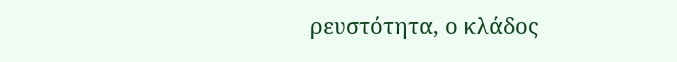ρευστότητα, ο κλάδος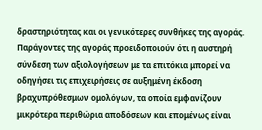δραστηριότητας και οι γενικότερες συνθήκες της αγοράς.
Παράγοντες της αγοράς προειδοποιούν ότι η αυστηρή σύνδεση των αξιολογήσεων με τα επιτόκια μπορεί να οδηγήσει τις επιχειρήσεις σε αυξημένη έκδοση βραχυπρόθεσμων ομολόγων, τα οποία εμφανίζουν μικρότερα περιθώρια αποδόσεων και επομένως είναι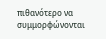πιθανότερο να συμμορφώνονται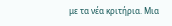με τα νέα κριτήρια. Μια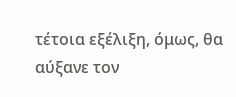τέτοια εξέλιξη, όμως, θα αύξανε τον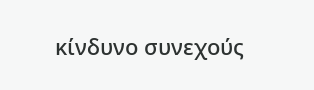κίνδυνο συνεχούς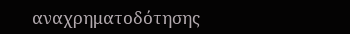αναχρηματοδότησης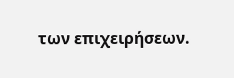των επιχειρήσεων.